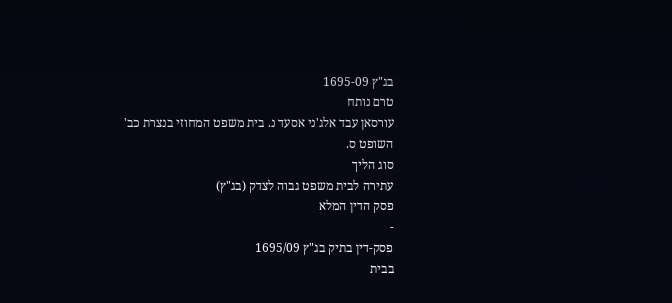בג"ץ 1695-09
טרם נותח
עורסאן עבד אלג'ני אסעד נ. בית משפט המחוזי בנצרת כב' השופט ס.
סוג הליך
עתירה לבית משפט גבוה לצדק (בג"ץ)
פסק הדין המלא
-
פסק-דין בתיק בג"ץ 1695/09
בבית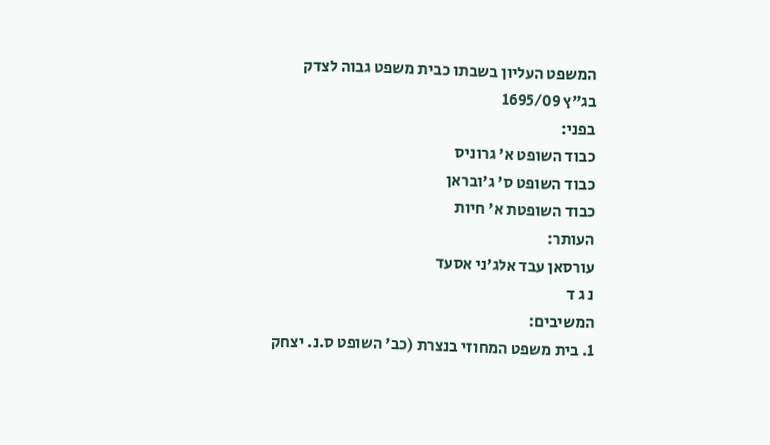המשפט העליון בשבתו כבית משפט גבוה לצדק
בג"ץ 1695/09
בפני:
כבוד השופט א' גרוניס
כבוד השופט ס' ג'ובראן
כבוד השופטת א' חיות
העותר:
עורסאן עבד אלג'ני אסעד
נ ג ד
המשיבים:
1. בית משפט המחוזי בנצרת (כב' השופט ס.נ. יצחק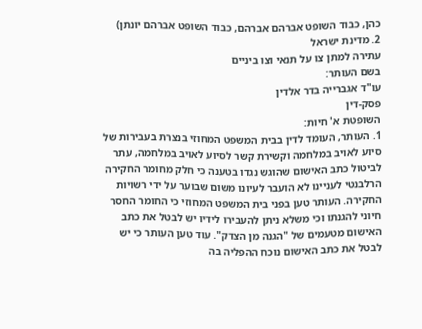כהן, כבוד השופט אברהם אברהם, כבוד השופט אברהם יונתן)
2. מדינת ישראל
עתירה למתן צו על תנאי וצו ביניים
בשם העותר:
עו"ד אגברייה בדר אלדין
פסק-דין
השופטת א' חיות:
1. העותר, העומד לדין בבית המשפט המחוזי בנצרת בעבירות של סיוע לאויב במלחמה וקשירת קשר לסיוע לאויב במלחמה, עתר לביטול כתב האישום שהוגש נגדו בטענה כי חלק מחומר החקירה הרלבנטי לעניינו לא הועבר לעיונו משום שבוער על ידי רשויות החקירה. העותר טען בפני בית המשפט המחוזי כי החומר החסר חיוני להגנתו וכי משלא ניתן להעבירו לידיו יש לבטל את כתב האישום מטעמים של "הגנה מן הצדק". עוד טען העותר כי יש לבטל את כתב האישום נוכח ההפליה בה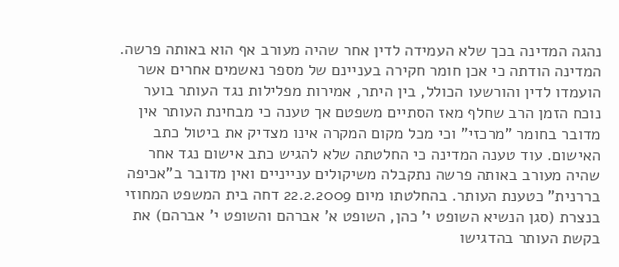נהגה המדינה בכך שלא העמידה לדין אחר שהיה מעורב אף הוא באותה פרשה. המדינה הודתה כי אכן חומר חקירה בעניינם של מספר נאשמים אחרים אשר הועמדו לדין והורשעו הכולל, בין היתר, אמירות מפלילות נגד העותר בוער נוכח הזמן הרב שחלף מאז הסתיים משפטם אך טענה כי מבחינת העותר אין מדובר בחומר "מרכזי" וכי מכל מקום המקרה אינו מצדיק את ביטול כתב האישום. עוד טענה המדינה כי החלטתה שלא להגיש כתב אישום נגד אחר שהיה מעורב באותה פרשה נתקבלה משיקולים ענייניים ואין מדובר ב"אכיפה בררנית" כטענת העותר. בהחלטתו מיום 22.2.2009 דחה בית המשפט המחוזי בנצרת (סגן הנשיא השופט י' כהן, השופט א' אברהם והשופט י' אברהם) את בקשת העותר בהדגישו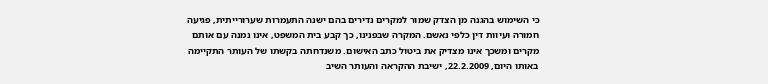כי השימוש בהגנה מן הצדק שמור למקרים נדירים בהם ישנה התעמרות שערורייתית, פגיעה חמורה ועיוות דין כלפי נאשם. המקרה שבפנינו, כך קבע בית המשפט, אינו נמנה עם אותם מקרים ומשכך אינו מצדיק את ביטול כתב האישום. משנדחתה בקשתו של העותר התקיימה באותו היום, 22.2.2009, ישיבת ההקראה והעותר השיב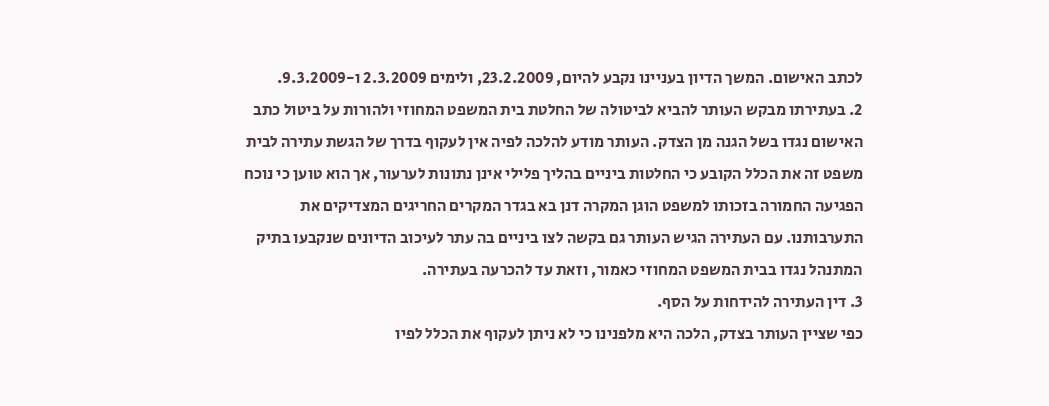לכתב האישום. המשך הדיון בעניינו נקבע להיום, 23.2.2009, ולימים 2.3.2009 ו-9.3.2009.
2. בעתירתו מבקש העותר להביא לביטולה של החלטת בית המשפט המחוזי ולהורות על ביטול כתב האישום נגדו בשל הגנה מן הצדק. העותר מודע להלכה לפיה אין לעקוף בדרך של הגשת עתירה לבית משפט זה את הכלל הקובע כי החלטות ביניים בהליך פלילי אינן נתונות לערעור, אך הוא טוען כי נוכח הפגיעה החמורה בזכותו למשפט הוגן המקרה דנן בא בגדר המקרים החריגים המצדיקים את התערבותנו. עם העתירה הגיש העותר גם בקשה לצו ביניים בה עתר לעיכוב הדיונים שנקבעו בתיק המתנהל נגדו בבית המשפט המחוזי כאמור, וזאת עד להכרעה בעתירה.
3. דין העתירה להידחות על הסף.
כפי שציין העותר בצדק, הלכה היא מלפנינו כי לא ניתן לעקוף את הכלל לפיו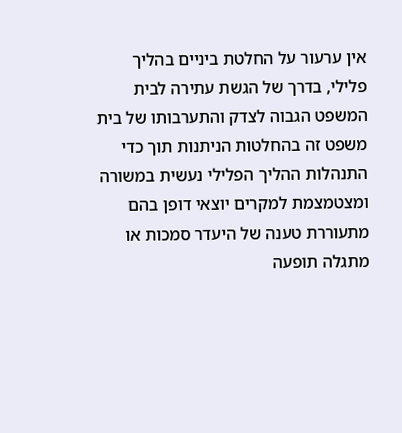אין ערעור על החלטת ביניים בהליך פלילי, בדרך של הגשת עתירה לבית המשפט הגבוה לצדק והתערבותו של בית משפט זה בהחלטות הניתנות תוך כדי התנהלות ההליך הפלילי נעשית במשורה ומצטמצמת למקרים יוצאי דופן בהם מתעוררת טענה של היעדר סמכות או מתגלה תופעה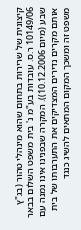קיצונית של שרירות בתחום שהוא מינהלי טהור (בג"ץ 10149/06 ר.ס. עובדות בע"מ נ' בית משפט השלום בבאר שבע (מיום 10.12.2006)). המקרה שבפנינו אינו נמנה עם אותם מקרים נדירים המצדיקים את התערבותו של בית משפט זה ומשכך המקום המתאים להשיג כנגד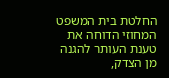החלטת בית המשפט המחוזי הדוחה את טענת העותר להגנה מן הצדק,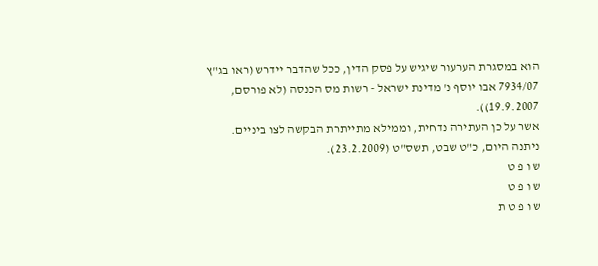הוא במסגרת הערעור שיגיש על פסק הדין, ככל שהדבר יידרש (ראו בג"ץ 7934/07 אבו יוסף נ' מדינת ישראל - רשות מס הכנסה (לא פורסם, 19.9.2007)).
אשר על כן העתירה נדחית, וממילא מתייתרת הבקשה לצו ביניים.
ניתנה היום, כ"ט שבט, תשס"ט (23.2.2009).
ש ו פ ט
ש ו פ ט
ש ו פ ט ת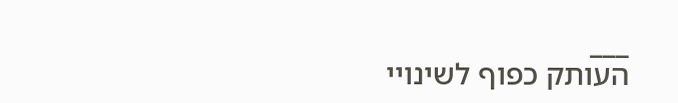___
העותק כפוף לשינויי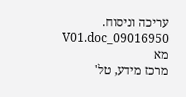עריכה וניסוח. 09016950_V01.doc מא
מרכז מידע, טל'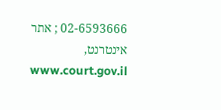02-6593666 ; אתר אינטרנט, www.court.gov.il